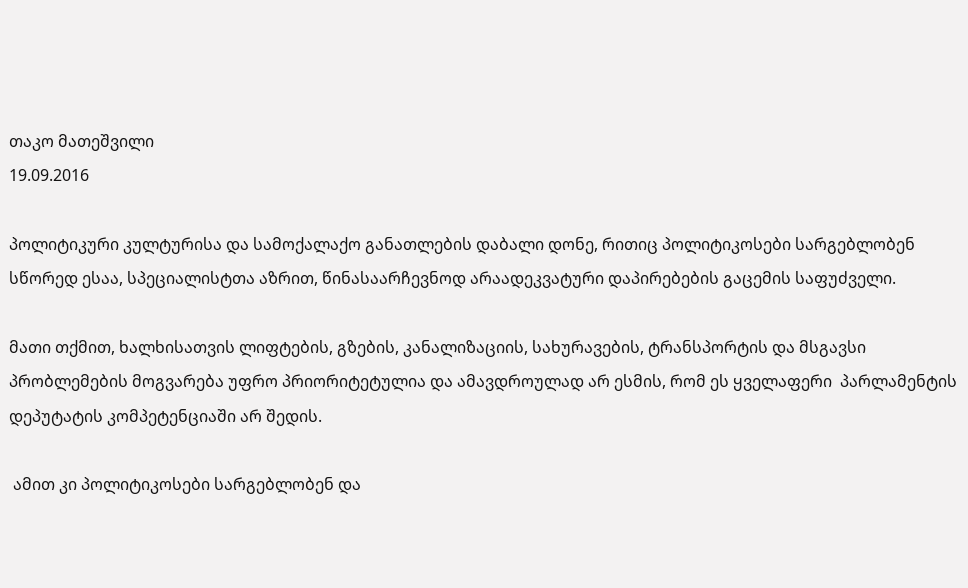თაკო მათეშვილი
19.09.2016

პოლიტიკური კულტურისა და სამოქალაქო განათლების დაბალი დონე, რითიც პოლიტიკოსები სარგებლობენ სწორედ ესაა, სპეციალისტთა აზრით, წინასაარჩევნოდ არაადეკვატური დაპირებების გაცემის საფუძველი.

მათი თქმით, ხალხისათვის ლიფტების, გზების, კანალიზაციის, სახურავების, ტრანსპორტის და მსგავსი პრობლემების მოგვარება უფრო პრიორიტეტულია და ამავდროულად არ ესმის, რომ ეს ყველაფერი  პარლამენტის დეპუტატის კომპეტენციაში არ შედის.

 ამით კი პოლიტიკოსები სარგებლობენ და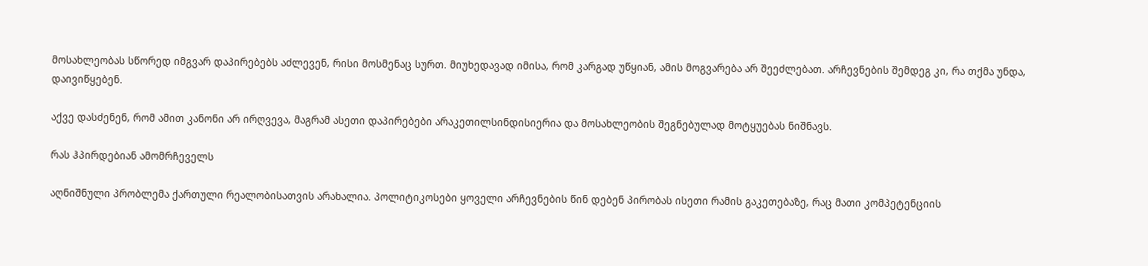მოსახლეობას სწორედ იმგვარ დაპირებებს აძლევენ, რისი მოსმენაც სურთ. მიუხედავად იმისა, რომ კარგად უწყიან, ამის მოგვარება არ შეეძლებათ. არჩევნების შემდეგ კი, რა თქმა უნდა, დაივიწყებენ.

აქვე დასძენენ, რომ ამით კანონი არ ირღვევა, მაგრამ ასეთი დაპირებები არაკეთილსინდისიერია და მოსახლეობის შეგნებულად მოტყუებას ნიშნავს.

რას ჰპირდებიან ამომრჩეველს

აღნიშნული პრობლემა ქართული რეალობისათვის არახალია. პოლიტიკოსები ყოველი არჩევნების წინ დებენ პირობას ისეთი რამის გაკეთებაზე, რაც მათი კომპეტენციის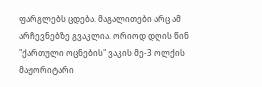ფარგლებს ცდება. მაგალითები არც ამ არჩევნებზე გვაკლია. ორიოდ დღის წინ "ქართული ოცნების" ვაკის მე-3 ოლქის მაჟორიტარი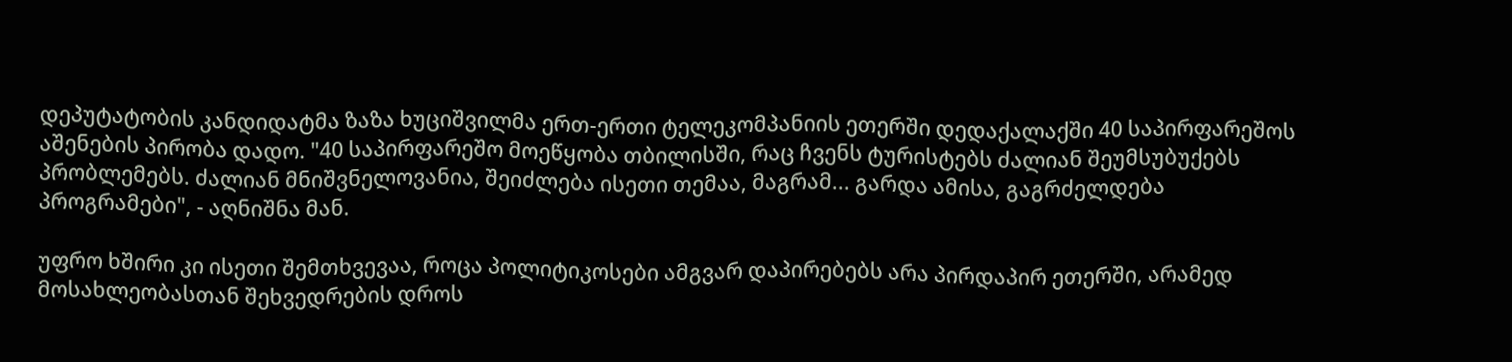დეპუტატობის კანდიდატმა ზაზა ხუციშვილმა ერთ-ერთი ტელეკომპანიის ეთერში დედაქალაქში 40 საპირფარეშოს აშენების პირობა დადო. "40 საპირფარეშო მოეწყობა თბილისში, რაც ჩვენს ტურისტებს ძალიან შეუმსუბუქებს პრობლემებს. ძალიან მნიშვნელოვანია, შეიძლება ისეთი თემაა, მაგრამ... გარდა ამისა, გაგრძელდება პროგრამები", - აღნიშნა მან.

უფრო ხშირი კი ისეთი შემთხვევაა, როცა პოლიტიკოსები ამგვარ დაპირებებს არა პირდაპირ ეთერში, არამედ მოსახლეობასთან შეხვედრების დროს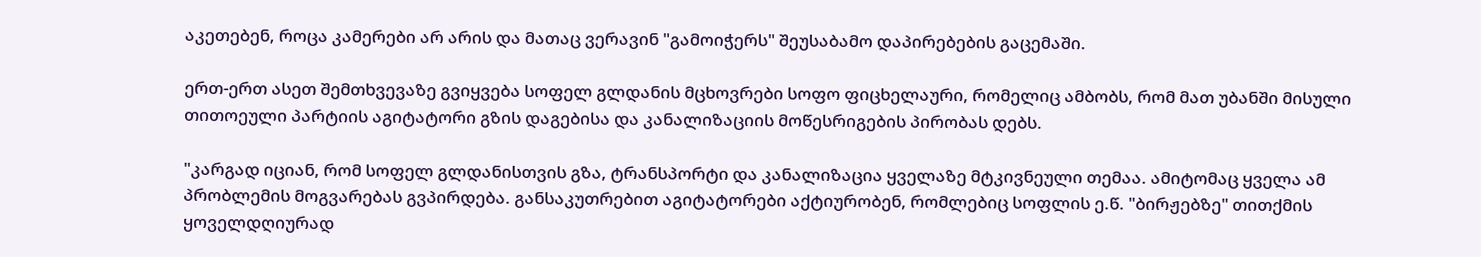აკეთებენ, როცა კამერები არ არის და მათაც ვერავინ "გამოიჭერს" შეუსაბამო დაპირებების გაცემაში.

ერთ-ერთ ასეთ შემთხვევაზე გვიყვება სოფელ გლდანის მცხოვრები სოფო ფიცხელაური, რომელიც ამბობს, რომ მათ უბანში მისული თითოეული პარტიის აგიტატორი გზის დაგებისა და კანალიზაციის მოწესრიგების პირობას დებს.

"კარგად იციან, რომ სოფელ გლდანისთვის გზა, ტრანსპორტი და კანალიზაცია ყველაზე მტკივნეული თემაა. ამიტომაც ყველა ამ პრობლემის მოგვარებას გვპირდება. განსაკუთრებით აგიტატორები აქტიურობენ, რომლებიც სოფლის ე.წ. "ბირჟებზე" თითქმის ყოველდღიურად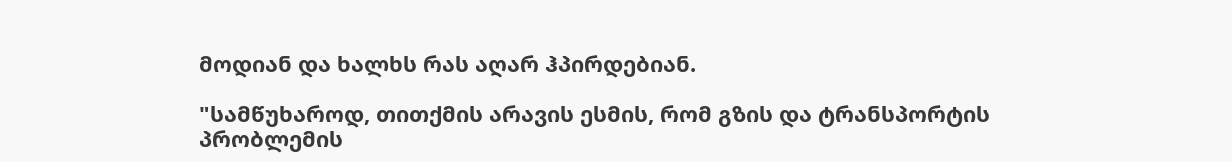მოდიან და ხალხს რას აღარ ჰპირდებიან.

"სამწუხაროდ, თითქმის არავის ესმის, რომ გზის და ტრანსპორტის პრობლემის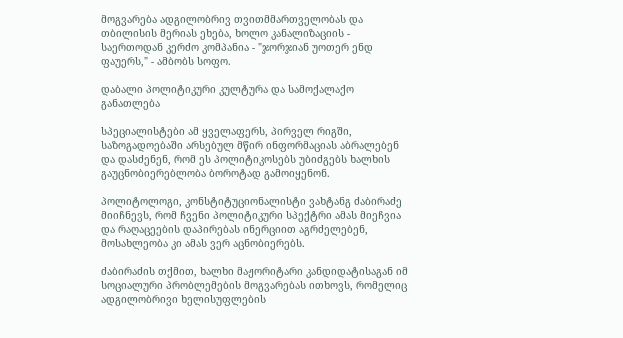მოგვარება ადგილობრივ თვითმმართველობას და თბილისის მერიას ეხება, ხოლო კანალიზაციის - საერთოდან კერძო კომპანია - "ჯორჯიან უოთერ ენდ ფაუერს," - ამბობს სოფო.

დაბალი პოლიტიკური კულტურა და სამოქალაქო განათლება

სპეციალისტები ამ ყველაფერს, პირველ რიგში, საზოგადოებაში არსებულ მწირ ინფორმაციას აბრალებენ და დასძენენ, რომ ეს პოლიტიკოსებს უბიძგებს ხალხის გაუცნობიერებლობა ბოროტად გამოიყენონ.

პოლიტოლოგი, კონსტიტუციონალისტი ვახტანგ ძაბირაძე მიიჩნევს, რომ ჩვენი პოლიტიკური სპექტრი ამას მიეჩვია და რაღაცეების დაპირებას ინერციით აგრძელებენ, მოსახლეობა კი ამას ვერ აცნობიერებს.

ძაბირაძის თქმით, ხალხი მაჟორიტარი კანდიდატისაგან იმ სოციალური პრობლემების მოგვარებას ითხოვს, რომელიც ადგილობრივი ხელისუფლების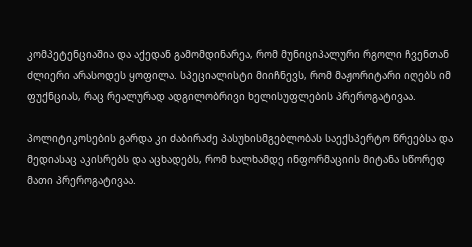კომპეტენციაშია და აქედან გამომდინარეა, რომ მუნიციპალური რგოლი ჩვენთან ძლიერი არასოდეს ყოფილა. სპეციალისტი მიიჩნევს, რომ მაჟორიტარი იღებს იმ ფუქნციას, რაც რეალურად ადგილობრივი ხელისუფლების პრეროგატივაა.

პოლიტიკოსების გარდა კი ძაბირაძე პასუხისმგებლობას საექსპერტო წრეებსა და მედიასაც აკისრებს და აცხადებს, რომ ხალხამდე ინფორმაციის მიტანა სწორედ მათი პრეროგატივაა.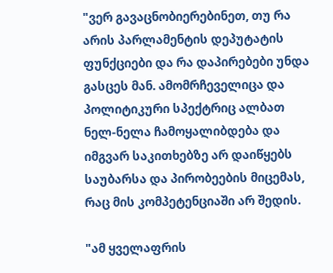"ვერ გავაცნობიერებინეთ, თუ რა არის პარლამენტის დეპუტატის ფუნქციები და რა დაპირებები უნდა გასცეს მან. ამომრჩეველიცა და პოლიტიკური სპექტრიც ალბათ ნელ-ნელა ჩამოყალიბდება და იმგვარ საკითხებზე არ დაიწყებს საუბარსა და პირობეების მიცემას, რაც მის კომპეტენციაში არ შედის.

"ამ ყველაფრის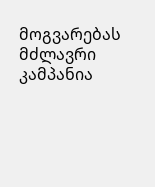მოგვარებას მძლავრი კამპანია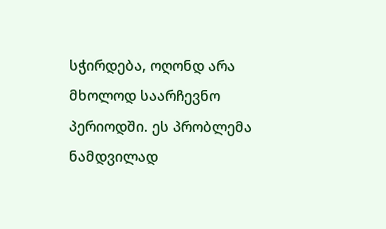სჭირდება, ოღონდ არა მხოლოდ საარჩევნო პერიოდში. ეს პრობლემა ნამდვილად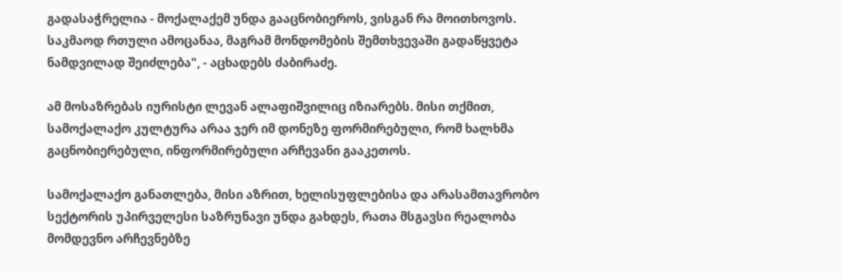გადასაჭრელია - მოქალაქემ უნდა გააცნობიეროს, ვისგან რა მოითხოვოს. საკმაოდ რთული ამოცანაა, მაგრამ მონდომების შემთხვევაში გადაწყვეტა ნამდვილად შეიძლება", - აცხადებს ძაბირაძე.

ამ მოსაზრებას იურისტი ლევან ალაფიშვილიც იზიარებს. მისი თქმით, სამოქალაქო კულტურა არაა ჯერ იმ დონეზე ფორმირებული, რომ ხალხმა გაცნობიერებული, ინფორმირებული არჩევანი გააკეთოს.

სამოქალაქო განათლება, მისი აზრით, ხელისუფლებისა და არასამთავრობო სექტორის უპირველესი საზრუნავი უნდა გახდეს, რათა მსგავსი რეალობა მომდევნო არჩევნებზე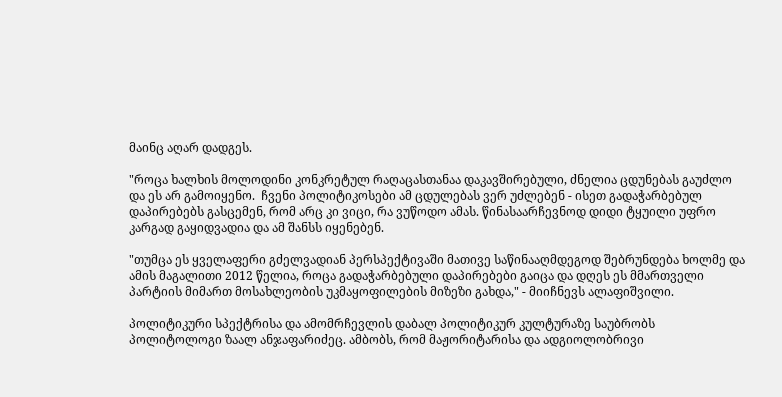მაინც აღარ დადგეს.

"როცა ხალხის მოლოდინი კონკრეტულ რაღაცასთანაა დაკავშირებული, ძნელია ცდუნებას გაუძლო და ეს არ გამოიყენო.  ჩვენი პოლიტიკოსები ამ ცდულებას ვერ უძლებენ - ისეთ გადაჭარბებულ დაპირებებს გასცემენ, რომ არც კი ვიცი, რა ვუწოდო ამას. წინასაარჩევნოდ დიდი ტყუილი უფრო კარგად გაყიდვადია და ამ შანსს იყენებენ.

"თუმცა ეს ყველაფერი გძელვადიან პერსპექტივაში მათივე საწინააღმდეგოდ შებრუნდება ხოლმე და ამის მაგალითი 2012 წელია, როცა გადაჭარბებული დაპირებები გაიცა და დღეს ეს მმართველი პარტიის მიმართ მოსახლეობის უკმაყოფილების მიზეზი გახდა," - მიიჩნევს ალაფიშვილი.

პოლიტიკური სპექტრისა და ამომრჩევლის დაბალ პოლიტიკურ კულტურაზე საუბრობს პოლიტოლოგი ზაალ ანჯაფარიძეც. ამბობს, რომ მაჟორიტარისა და ადგიოლობრივი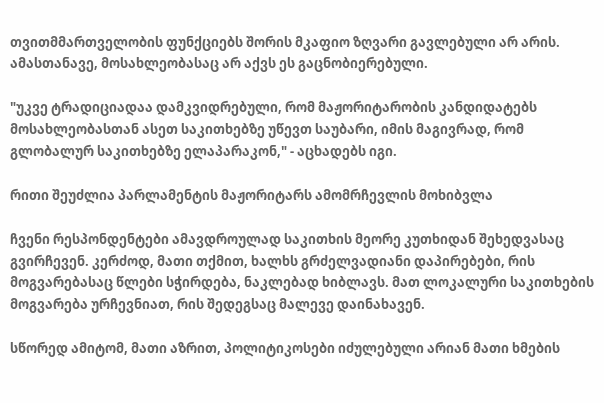თვითმმართველობის ფუნქციებს შორის მკაფიო ზღვარი გავლებული არ არის. ამასთანავე, მოსახლეობასაც არ აქვს ეს გაცნობიერებული.

"უკვე ტრადიციადაა დამკვიდრებული, რომ მაჟორიტარობის კანდიდატებს მოსახლეობასთან ასეთ საკითხებზე უწევთ საუბარი, იმის მაგივრად, რომ გლობალურ საკითხებზე ელაპარაკონ," - აცხადებს იგი.

რითი შეუძლია პარლამენტის მაჟორიტარს ამომრჩევლის მოხიბვლა

ჩვენი რესპონდენტები ამავდროულად საკითხის მეორე კუთხიდან შეხედვასაც გვირჩევენ. კერძოდ, მათი თქმით, ხალხს გრძელვადიანი დაპირებები, რის მოგვარებასაც წლები სჭირდება, ნაკლებად ხიბლავს. მათ ლოკალური საკითხების მოგვარება ურჩევნიათ, რის შედეგსაც მალევე დაინახავენ.

სწორედ ამიტომ, მათი აზრით, პოლიტიკოსები იძულებული არიან მათი ხმების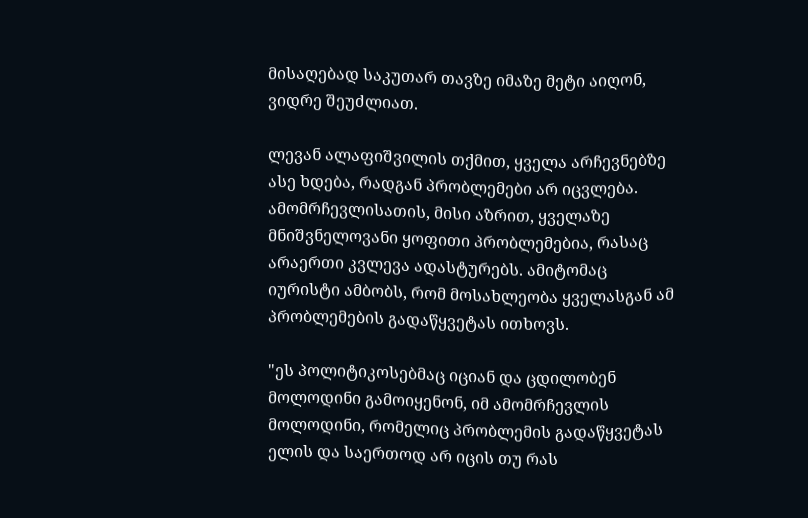მისაღებად საკუთარ თავზე იმაზე მეტი აიღონ, ვიდრე შეუძლიათ.

ლევან ალაფიშვილის თქმით, ყველა არჩევნებზე ასე ხდება, რადგან პრობლემები არ იცვლება. ამომრჩევლისათის, მისი აზრით, ყველაზე მნიშვნელოვანი ყოფითი პრობლემებია, რასაც არაერთი კვლევა ადასტურებს. ამიტომაც იურისტი ამბობს, რომ მოსახლეობა ყველასგან ამ პრობლემების გადაწყვეტას ითხოვს.

"ეს პოლიტიკოსებმაც იციან და ცდილობენ მოლოდინი გამოიყენონ, იმ ამომრჩევლის მოლოდინი, რომელიც პრობლემის გადაწყვეტას ელის და საერთოდ არ იცის თუ რას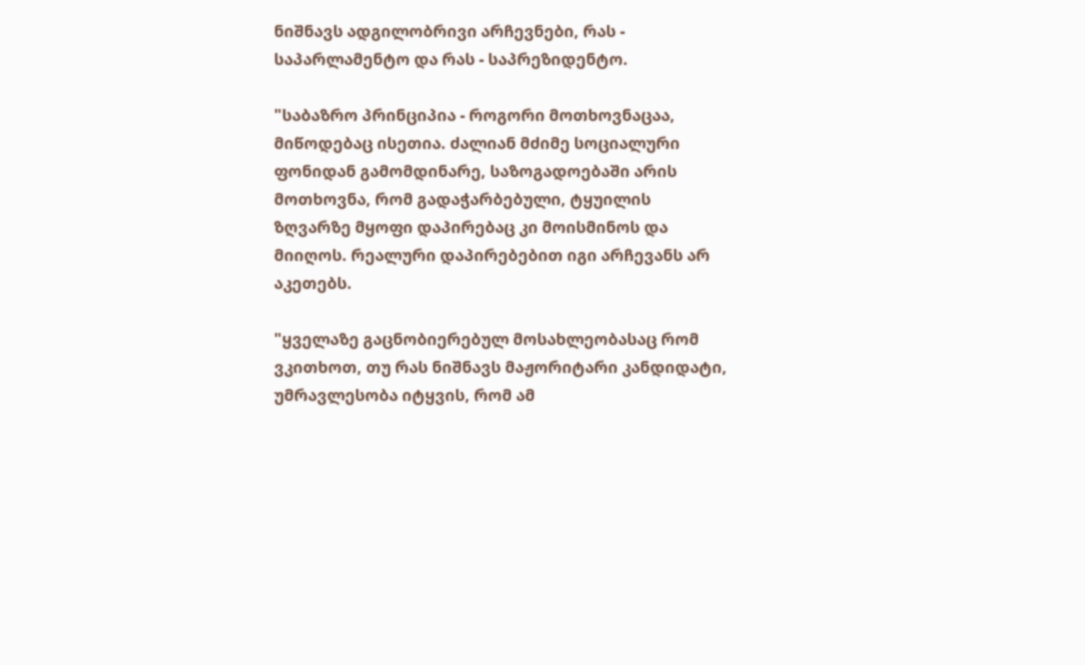ნიშნავს ადგილობრივი არჩევნები, რას - საპარლამენტო და რას - საპრეზიდენტო.

"საბაზრო პრინციპია - როგორი მოთხოვნაცაა, მიწოდებაც ისეთია. ძალიან მძიმე სოციალური ფონიდან გამომდინარე, საზოგადოებაში არის მოთხოვნა, რომ გადაჭარბებული, ტყუილის ზღვარზე მყოფი დაპირებაც კი მოისმინოს და მიიღოს. რეალური დაპირებებით იგი არჩევანს არ აკეთებს.

"ყველაზე გაცნობიერებულ მოსახლეობასაც რომ ვკითხოთ, თუ რას ნიშნავს მაჟორიტარი კანდიდატი, უმრავლესობა იტყვის, რომ ამ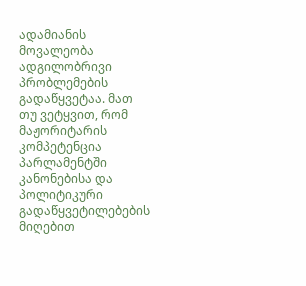ადამიანის მოვალეობა ადგილობრივი პრობლემების გადაწყვეტაა. მათ თუ ვეტყვით, რომ მაჟორიტარის კომპეტენცია პარლამენტში კანონებისა და პოლიტიკური გადაწყვეტილებების მიღებით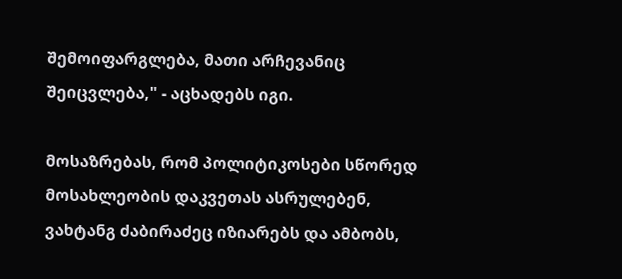შემოიფარგლება, მათი არჩევანიც შეიცვლება," - აცხადებს იგი.

მოსაზრებას, რომ პოლიტიკოსები სწორედ მოსახლეობის დაკვეთას ასრულებენ, ვახტანგ ძაბირაძეც იზიარებს და ამბობს,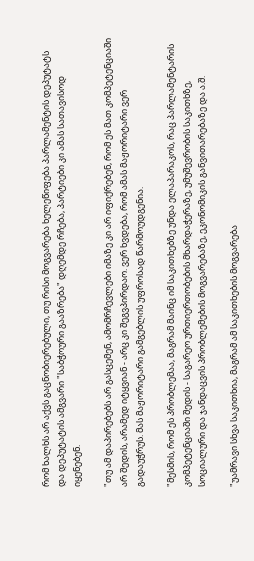რომ ხალხს არ აქვს გაცნობიერებული, თუ რისი მოგვარება ხელეწიფება პარლამენტის დეპუტატს და დეპუტატის ამგვარი "საბჭოური გააზრება" დღემდე რჩება, პარტიები კი ამას სათავისოდ იყენებენ.

"თუ ამ დაპირებებს არ გასცემენ, ამომრჩევლები იმაზე კი არ იფიქრებენ, რომ ეს მათ კომპეტენციაში არ შედის, არამედ იტყვიან - არც კი შეგვპირდაო. ვერ ხვდება, რომ ამას მაჟორიტარი ვერ გადაუჭრუს. მას მაჟორიტარი გამგებლის უფროსად წარმოუდგენია.

"მესმის, რომ ეს პრობლემაა, მაგრამ მაინც იმ საკითხებზე უნდა ელაპარაკოს, რაც პარლამენტარის კომპეტენციაში შედის - საგარეო ურთიერთობების მხარდაჭერაზე, უმუშევრობის საკითხზე, სოციალური და ჯანდაცვის პრობლემების მოგვარებაზე, ეკონომიკის განვითარებაზე და ა.შ.

"უამრავი სხვა საკითხია, მაგრამ ამ საკითხების მოგვარება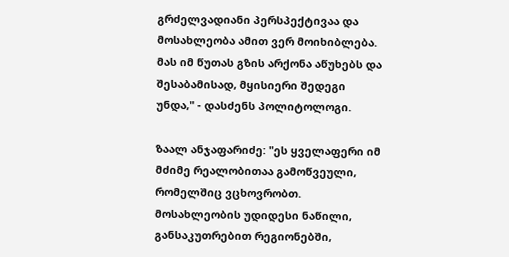გრძელვადიანი პერსპექტივაა და მოსახლეობა ამით ვერ მოიხიბლება. მას იმ წუთას გზის არქონა აწუხებს და შესაბამისად, მყისიერი შედეგი უნდა," - დასძენს პოლიტოლოგი.

ზაალ ანჯაფარიძე: "ეს ყველაფერი იმ მძიმე რეალობითაა გამოწვეული, რომელშიც ვცხოვრობთ. მოსახლეობის უდიდესი ნაწილი, განსაკუთრებით რეგიონებში,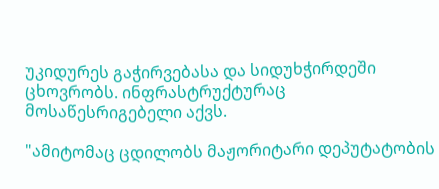უკიდურეს გაჭირვებასა და სიდუხჭირდეში ცხოვრობს. ინფრასტრუქტურაც მოსაწესრიგებელი აქვს.

"ამიტომაც ცდილობს მაჟორიტარი დეპუტატობის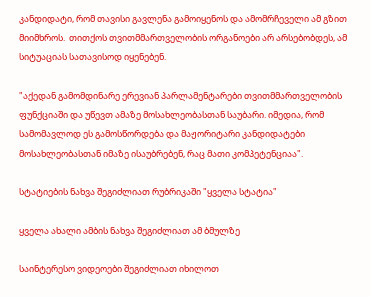კანდიდატი, რომ თავისი გავლენა გამოიყენოს და ამომრჩეველი ამ გზით მიიმხროს.  თითქოს თვითმმართველობის ორგანოები არ არსებობდეს, ამ სიტუაციას სათავისოდ იყენებენ.

"აქედან გამომდინარე ერევიან პარლამენტარები თვითმმართველობის ფუნქციაში და უწევთ ამაზე მოსახლეობასთან საუბარი. იმედია, რომ სამომავლოდ ეს გამოსწორდება და მაჟორიტარი კანდიდატები მოსახლეობასთან იმაზე ისაუბრებენ, რაც მათი კომპეტენციაა".

სტატიების ნახვა შეგიძლიათ რუბრიკაში "ყველა სტატია"

ყველა ახალი ამბის ნახვა შეგიძლიათ ამ ბმულზე

საინტერესო ვიდეოები შეგიძლიათ იხილოთ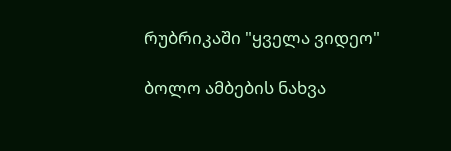რუბრიკაში "ყველა ვიდეო"

ბოლო ამბების ნახვა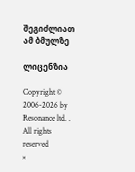შეგიძლიათ ამ ბმულზე

ლიცენზია

Copyright © 2006-2026 by Resonance ltd. . All rights reserved
×